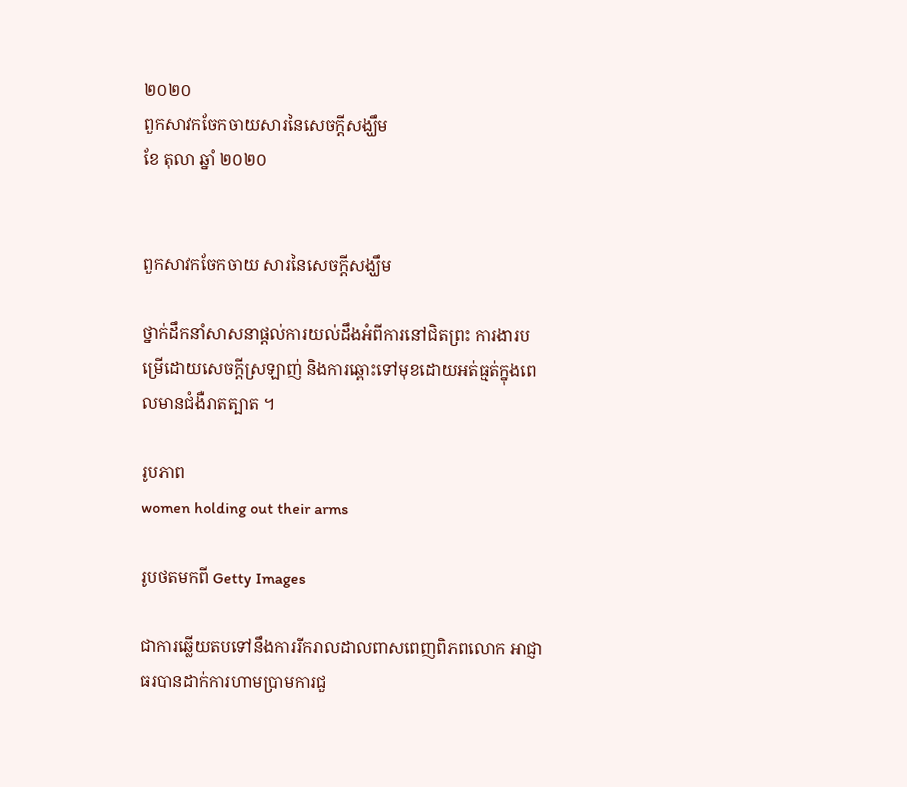២០២០
ពួកសាវកចែកចាយសារនៃសេចក្តីសង្ឃឹម
ខែ តុលា ឆ្នាំ ២០២០


ពួកសាវកចែកចាយ សារនៃសេចក្តីសង្ឃឹម

ថ្នាក់ដឹកនាំសាសនាផ្តល់ការយល់ដឹងអំពីការនៅជិតព្រះ ការងារបម្រើដោយសេចក្តីស្រឡាញ់ និងការឆ្ពោះទៅមុខដោយអត់ធ្មត់ក្នុងពេលមានជំងឺរាតត្បាត ។

រូបភាព
women holding out their arms

រូបថតមកពី Getty Images

ជាការឆ្លើយតបទៅនឹងការរីករាលដាលពាសពេញពិភពលោក អាជ្ញាធរបានដាក់ការហាមបា្រមការជួ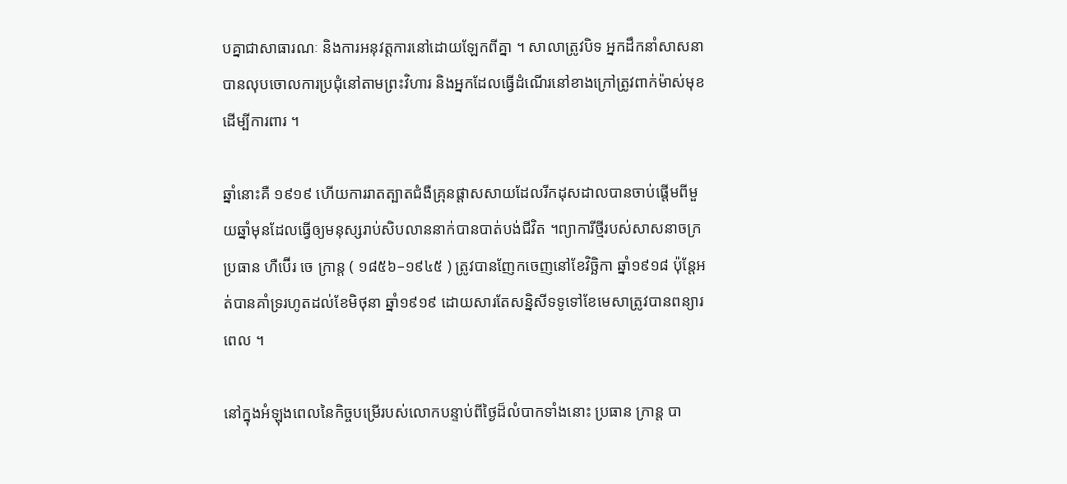បគ្នាជាសាធារណៈ និងការអនុវត្តការនៅដោយឡែកពីគ្នា ។ សាលាត្រូវបិទ អ្នកដឹកនាំសាសនាបានលុបចោលការប្រជុំនៅតាមព្រះវិហារ និងអ្នកដែលធ្វើដំណើរនៅខាងក្រៅត្រូវពាក់ម៉ាស់មុខដើម្បីការពារ ។

ឆ្នាំនោះគឺ ១៩១៩ ហើយការរាតត្បាតជំងឺគ្រុនផ្តាសសាយដែលរីកដុសដាលបានចាប់ផ្តើមពីមួយឆ្នាំមុនដែលធ្វើឲ្យមនុស្សរាប់សិបលាននាក់បានបាត់បង់ជីវិត ។ព្យាការីថ្មីរបស់សាសនាចក្រ ប្រធាន ហឺប៊ើរ ចេ ក្រាន្ត ( ១៨៥៦–១៩៤៥ ) ត្រូវបានញែកចេញនៅខែវិច្ឆិកា ឆ្នាំ១៩១៨ ប៉ុន្តែអត់បានគាំទ្ររហូតដល់ខែមិថុនា ឆ្នាំ១៩១៩ ដោយសារតែសន្និសីទទូទៅខែមេសាត្រូវបានពន្យារពេល ។

នៅក្នុងអំឡុងពេលនៃកិច្ចបម្រើរបស់លោកបន្ទាប់ពីថ្ងៃដ៏លំបាកទាំងនោះ ប្រធាន ក្រាន្ត បា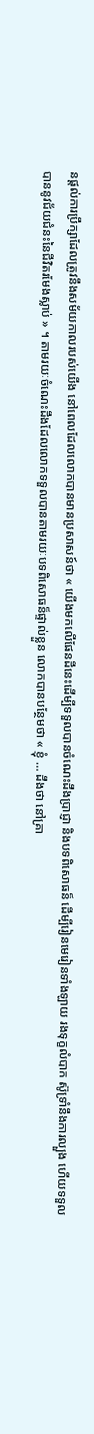នផ្តល់ការប្រឹក្សាដែលត្រូវនឹងសម័យកាលរបស់យើង នៅពេលដែលលោកបានមានប្រសាសន៍ថា « យើងមកលើផែនដីនេះដើម្បីទទួលបានចំណេះដឹងប្រាជ្ញា និងបទពិសោធន៏ ដើម្បីរៀនមេរៀនទាំងឡាយ រងទុក្ខលំបាក ស៊ូទ្រាំនឹងការល្បួង ហើយទទួលបាននូវជ័យជំនះនៃជីវិតរមែងស្លាប់ » ។ តាមរយៈចំណេះដឹងដែលលោកទទួលបានតាមរយៈបទពិសោធន៏ផ្ទាល់ខ្លួន លោកបានបន្ថែមថា « ខ្ញុំ … ដឹងថា នៅគ្រា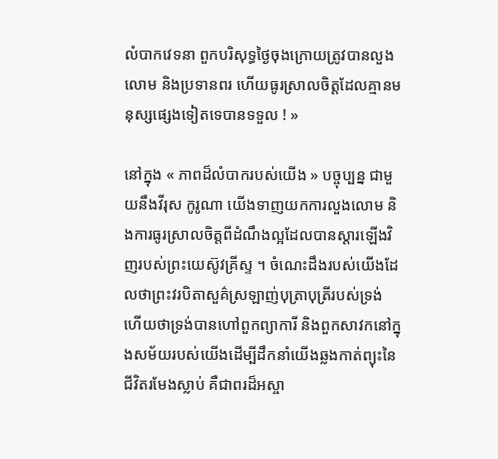លំបាកវេទនា ពួកបរិសុទ្ធថ្ងៃចុងក្រោយត្រូវបានលួងលោម និងប្រទានពរ ហើយធូរស្រាលចិត្តដែលគ្មានមនុស្សផ្សេងទៀតទេបានទទួល ! »

នៅក្នុង « ភាពដ៏លំបាករបស់យើង » បច្ចុប្បន្ន ជាមួយនឹងវីរុស កូរូណា យើងទាញយកការលួងលោម និងការធូរស្រាលចិត្តពីដំណឹងល្អដែលបានស្តារឡើងវិញរបស់ព្រះយេស៊ូវគ្រីស្ទ ។ ចំណេះដឹងរបស់យើងដែលថាព្រះវរបិតាសួគ៌ស្រឡាញ់បុត្រាបុត្រីរបស់ទ្រង់ ហើយថាទ្រង់បានហៅពួកព្យាការី និងពួកសាវកនៅក្នុងសម័យរបស់យើងដើម្បីដឹកនាំយើងឆ្លងកាត់ព្យុះនៃជីវិតរមែងស្លាប់ គឺជាពរដ៏អស្ចា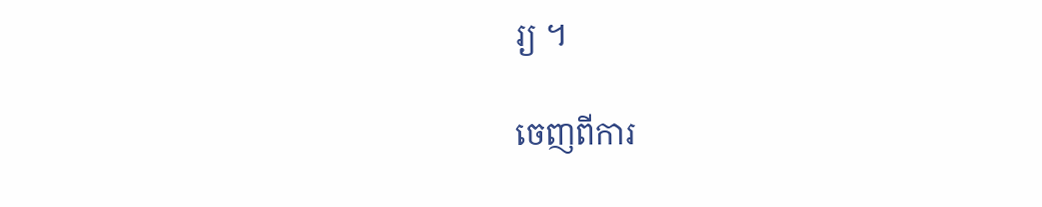រ្យ ។

ចេញពីការ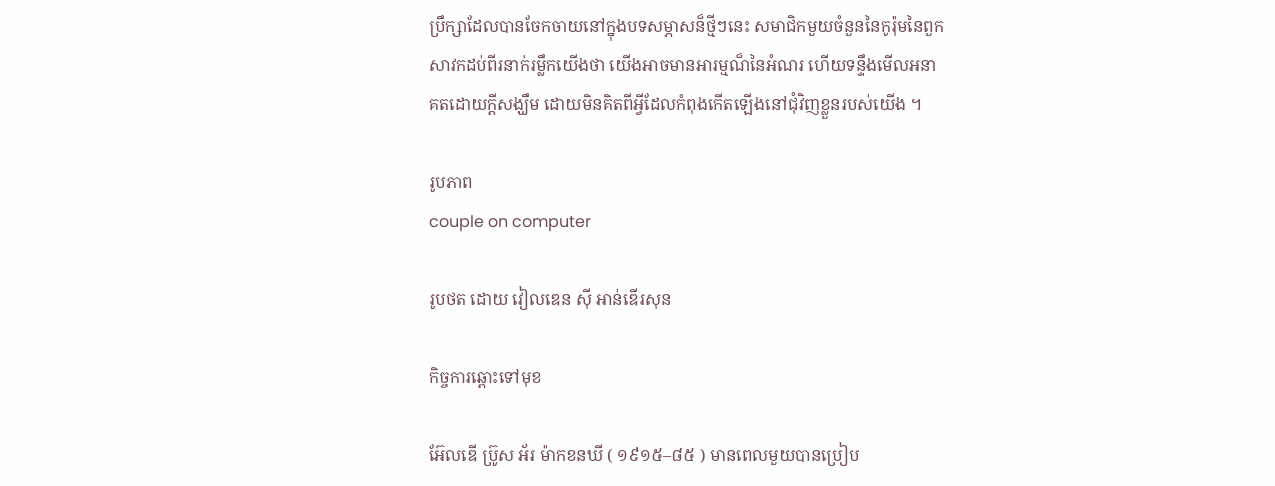ប្រឹក្សាដែលបានចែកចាយនៅក្នុងបទសម្ភាសន៏ថ្មីៗនេះ សមាជិកមួយចំនួននៃកូរ៉ុមនៃពួកសាវកដប់ពីរនាក់រម្លឹកយើងថា យើងអាចមានអារម្មណ៏នៃអំណរ ហើយទន្ទឹងមើលអនាគតដោយក្តីសង្ឃឹម ដោយមិនគិតពីអ្វីដែលកំពុងកើតឡើងនៅជុំវិញខ្លួនរបស់យើង ។

រូបភាព
couple on computer

រូបថត ដោយ វៀលឌេន ស៊ី អាន់ឌើរសុន

កិច្ចការឆ្ពោះទៅមុខ

អ៊ែលឌើ ប៊្រូស អ័រ ម៉ាកខនឃី ( ១៩១៥–៨៥ ) មានពេលមួយបានប្រៀប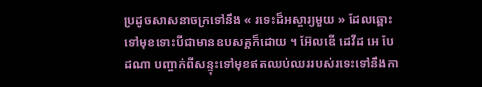ប្រដូចសាសនាចក្រទៅនឹង « រទេះដ៏អស្ចារ្យមួយ » ដែលឆ្ពោះទៅមុខទោះបីជាមានឧបសគ្គក៏ដោយ ។ អ៊ែលឌើ ដេវីដ អេ បែដណា បញ្ចាក់ពីសន្ទុះទៅមុខឥតឈប់ឈររបស់រទេះទៅនឹងកា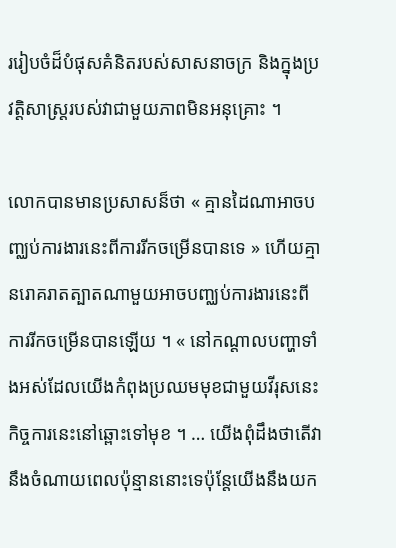ររៀបចំដ៏បំផុសគំនិតរបស់សាសនាចក្រ និងក្នុងប្រវត្តិសាស្រ្តរបស់វាជាមួយភាពមិនអនុគ្រោះ ។

លោកបានមានប្រសាសន៏ថា « គ្មានដៃណាអាចបញ្ឈប់ការងារនេះពីការរីកចម្រើនបានទេ » ហើយគ្មានរោគរាតត្បាតណាមួយអាចបញ្ឈប់ការងារនេះពីការរីកចម្រើនបានឡើយ ។ « នៅកណ្ដាលបញ្ហាទាំងអស់ដែលយើងកំពុងប្រឈមមុខជាមួយវីរុសនេះ កិច្ចការនេះនៅឆ្ពោះទៅមុខ ។ … យើងពុំដឹងថាតើវានឹងចំណាយពេលប៉ុន្មាននោះទេប៉ុន្តែយើងនឹងយក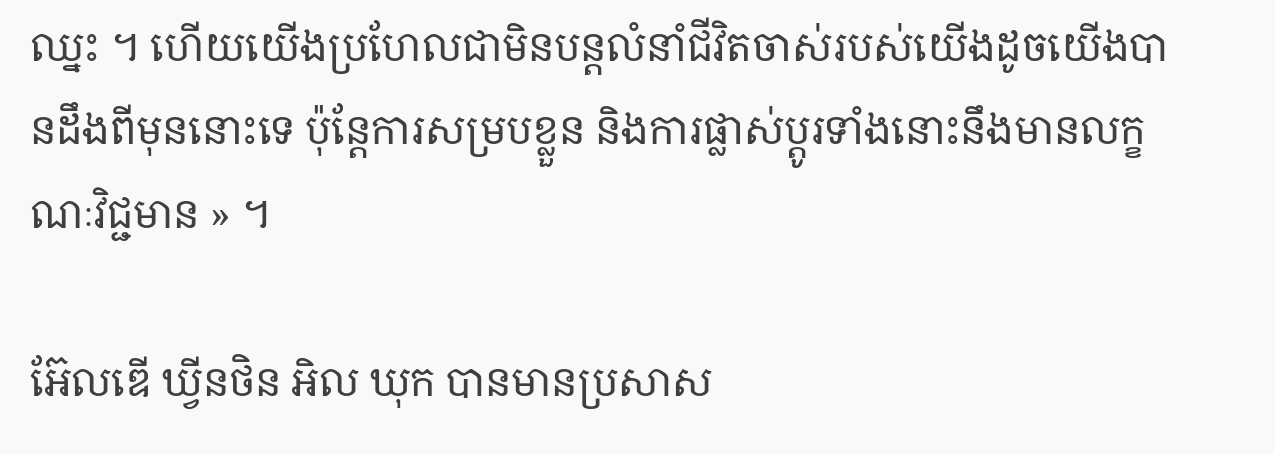ឈ្នះ ។ ហើយយើងប្រហែលជាមិនបន្តលំនាំជីវិតចាស់របស់យើងដូចយើងបានដឹងពីមុននោះទេ ប៉ុន្តែការសម្របខ្លួន និងការផ្លាស់ប្តូរទាំងនោះនឹងមានលក្ខណៈវិជ្ជមាន » ។

អ៊ែលឌើ ឃ្វីនថិន អិល ឃុក បានមានប្រសាស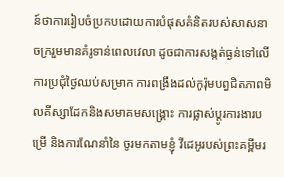ន៍ថាការរៀបចំប្រកបដោយការបំផុសគំនិតរបស់សាសនាចក្ររួមមានគំរូទាន់ពេលវេលា ដូចជាការសង្កត់ធ្ងន់ទៅលើការប្រជុំថ្ងៃឈប់សម្រាក ការពង្រឹងដល់កូរ៉ុមបព្វជិតភាពមិលគីស្សាដែកនិងសមាគមសង្គ្រោះ ការផ្លាស់ប្តូរការងារបម្រើ និងការណែនាំនៃ ចូរមកតាមខ្ញុំ វីដេអូរបស់ព្រះគម្ពីមរ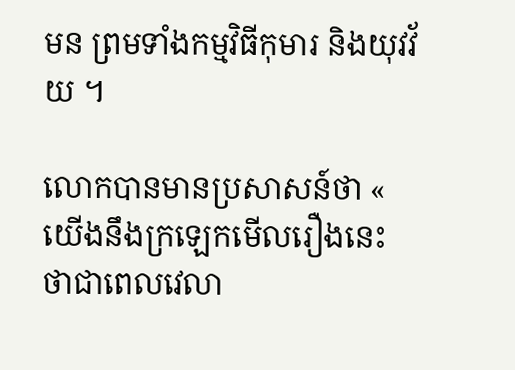មន ព្រមទាំងកម្មវិធីកុមារ និងយុវវ័យ ។

លោកបានមានប្រសាសន៍ថា « យើងនឹងក្រឡេកមើលរឿងនេះ ថាជាពេលវេលា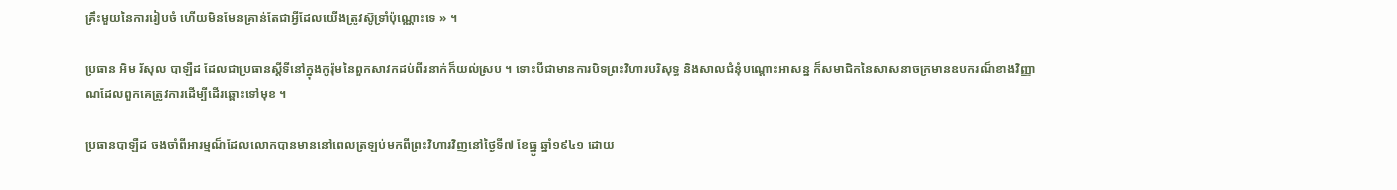គ្រឹះមួយនៃការរៀបចំ ហើយមិនមែនគ្រាន់តែជាអ្វីដែលយើងត្រូវស៊ូទ្រាំប៉ុណ្ណោះទេ » ។

ប្រធាន អិម រ័សុល បាឡឺដ ដែលជាប្រធានស្តីទីនៅក្នុងកូរ៉ុមនៃពួកសាវកដប់ពីរនាក់ក៏យល់ស្រប ។ ទោះបីជាមានការបិទព្រះវិហារបរិសុទ្ធ និងសាលជំនុំបណ្តោះអាសន្ន ក៏សមាជិកនៃសាសនាចក្រមានឧបករណ៏ខាងវិញ្ញាណដែលពួកគេត្រូវការដើម្បីដើរឆ្ពោះទៅមុខ ។

ប្រធានបាឡឺដ ចងចាំពីអារម្មណ៏ដែលលោកបានមាននៅពេលត្រឡប់មកពីព្រះវិហារវិញនៅថ្ងៃទី៧ ខែធ្នូ ឆ្នាំ១៩៤១ ដោយ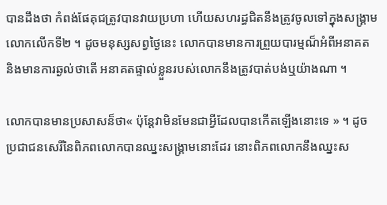បានដឹងថា កំពង់ផែគុជត្រូវបានវាយប្រហា ហើយសហរដ្ធជិតនឹងត្រូវចូលទៅក្នុងសង្គ្រាមលោកលើកទី២ ។ ដូចមនុស្សសព្វថ្ងៃនេះ លោកបានមានការព្រួយបារម្មណ៏អំពីអនាគត និងមានការឆ្ងល់ថាតើ អនាគតផ្ទាល់ខ្លួនរបស់លោកនឹងត្រូវបាត់បង់ឬយ៉ាងណា ។

លោកបានមានប្រសាសន៏ថា« ប៉ុន្តែវាមិនមែនជាអ្វីដែលបានកើតឡើងនោះទេ » ។ ដូចប្រជាជនសេរីនៃពិភពលោកបានឈ្នះសង្គ្រាមនោះដែរ នោះពិភពលោកនឹងឈ្នះស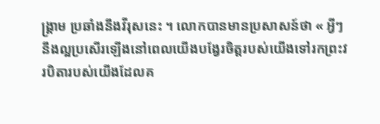ង្គ្រាម ប្រឆាំងនឹងវីរុសនេះ ។ លោកបានមានប្រសាសន៍ថា « អ្វីៗនឹងល្អប្រសើរឡើងនៅពេលយើងបង្វែរចិត្តរបស់យើងទៅរកព្រះវរបិតារបស់យើងដែលគ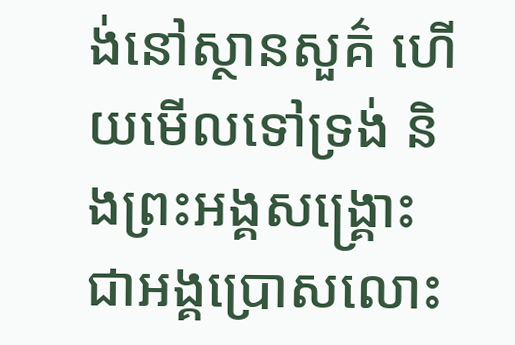ង់នៅស្ថានសួគ៌ ហើយមើលទៅទ្រង់ និងព្រះអង្គសង្គ្រោះ ជាអង្គប្រោសលោះ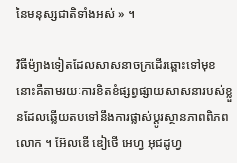នៃមនុស្សជាតិទាំងអស់ » ។

វិធីម៉្យាងទៀតដែលសាសនាចក្រដើរឆ្ពោះទៅមុខនោះគឺតាមរយៈការខិតខំផ្សព្វផ្សាយសាសនារបស់ខ្លួនដែលឆ្លើយតបទៅនឹងការផ្លាស់ប្តូរស្ថានភាពពិភពលោក ។ អ៊ែលឌើ ឌៀថើ អេហ្វ អុជដូហ្វ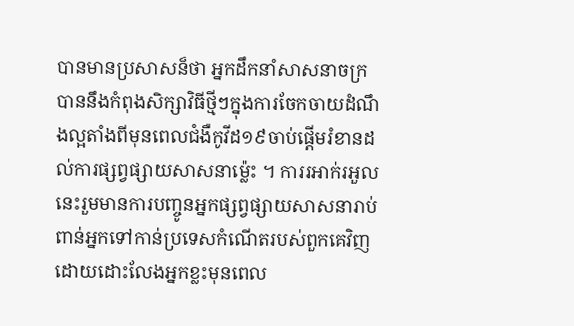បានមានប្រសាសន៏ថា អ្នកដឹកនាំសាសនាចក្របាននឹងកំពុងសិក្សាវិធីថ្មីៗក្នុងការចែកចាយដំណឹងល្អតាំងពីមុនពេលជំងឺកូវីដ១៩ចាប់ផ្តើមរំខានដល់ការផ្សព្វផ្សាយសាសនាម៉្លេះ ។ ការរអាក់រអួលនេះរួមមានការបញ្ចូនអ្នកផ្សព្វផ្សាយសាសនារាប់ពាន់អ្នកទៅកាន់ប្រទេសកំណើតរបស់ពួកគេវិញ ដោយដោះលែងអ្នកខ្លះមុនពេល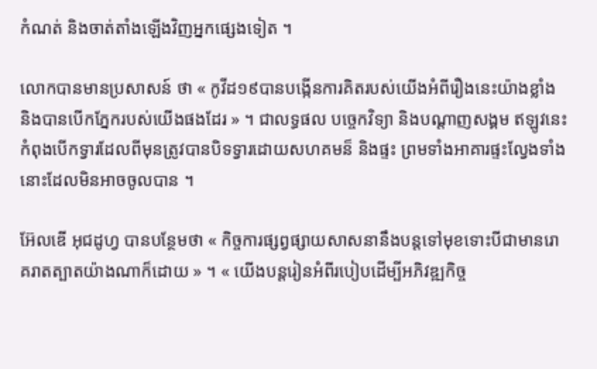កំណត់ និងចាត់តាំងឡើងវិញអ្នកផ្សេងទៀត ។

លោកបានមានប្រសាសន៍ ថា « កូវីដ១៩បានបង្កើនការគិតរបស់យើងអំពីរឿងនេះយ៉ាងខ្លាំង និងបានបើកភ្នែករបស់យើងផងដែរ » ។ ជាលទ្ធផល បច្ចេកវិទ្យា និងបណ្តាញសង្គម ឥឡូវនេះកំពុងបើកទ្វារដែលពីមុនត្រូវបានបិទទ្វារដោយសហគមន៏ និងផ្ទះ ព្រមទាំងអាគារផ្ទះល្វែងទាំងនោះដែលមិនអាចចូលបាន ។

អ៊ែលឌើ អុជដូហ្វ បានបន្ថែមថា « កិច្ចការផ្សព្វផ្សាយសាសនានឹងបន្តទៅមុខទោះបីជាមានរោគរាតត្បាតយ៉ាងណាក៏ដោយ » ។ « យើងបន្តរៀនអំពីរបៀបដើម្បីអភិវឌ្ឍកិច្ច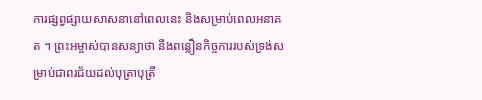ការផ្សព្វផ្សាយសាសនានៅពេលនេះ និងសម្រាប់ពេលអនាគត ។ ព្រះអម្ចាស់បានសន្យាថា នឹងពន្លឿនកិច្ចការរបស់ទ្រង់សម្រាប់ជាពរជ័យដល់បុត្រាបុត្រី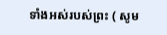ទាំងអស់របស់ព្រះ ( សូម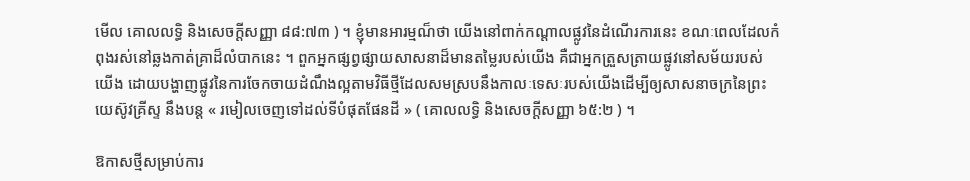មើល គោលលទ្ធិ និងសេចក្ដីសញ្ញា ៨៨:៧៣ ) ។ ខ្ញុំមានអារម្មណ៏ថា យើងនៅពាក់កណ្តាលផ្លូវនៃដំណើរការនេះ ខណៈពេលដែលកំពុងរស់នៅឆ្លងកាត់គ្រាដ៏លំបាកនេះ ។ ពួកអ្នកផ្សព្វផ្សាយសាសនាដ៏មានតម្លៃរបស់យើង គឺជាអ្នកត្រួសត្រាយផ្លូវនៅសម័យរបស់យើង ដោយបង្ហាញផ្លូវនៃការចែកចាយដំណឹងល្អតាមវិធីថ្មីដែលសមស្របនឹងកាលៈទេសៈរបស់យើងដើម្បីឲ្យសាសនាចក្រនៃព្រះយេស៊ូវគ្រីស្ទ នឹងបន្ត « រមៀលចេញទៅដល់ទីបំផុតផែនដី » ( គោលលទ្ធិ និងសេចក្ដីសញ្ញា ៦៥:២ ) ។

ឱកាសថ្មីសម្រាប់ការ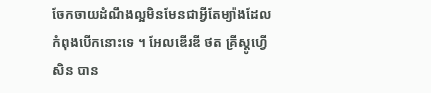ចែកចាយដំណឹងល្អមិនមែនជាអ្វីតែម្យ៉ាងដែលកំពុងបើកនោះទេ ។ អែលឌើរឌី ថត គ្រីស្តូហ្វើសិន បាន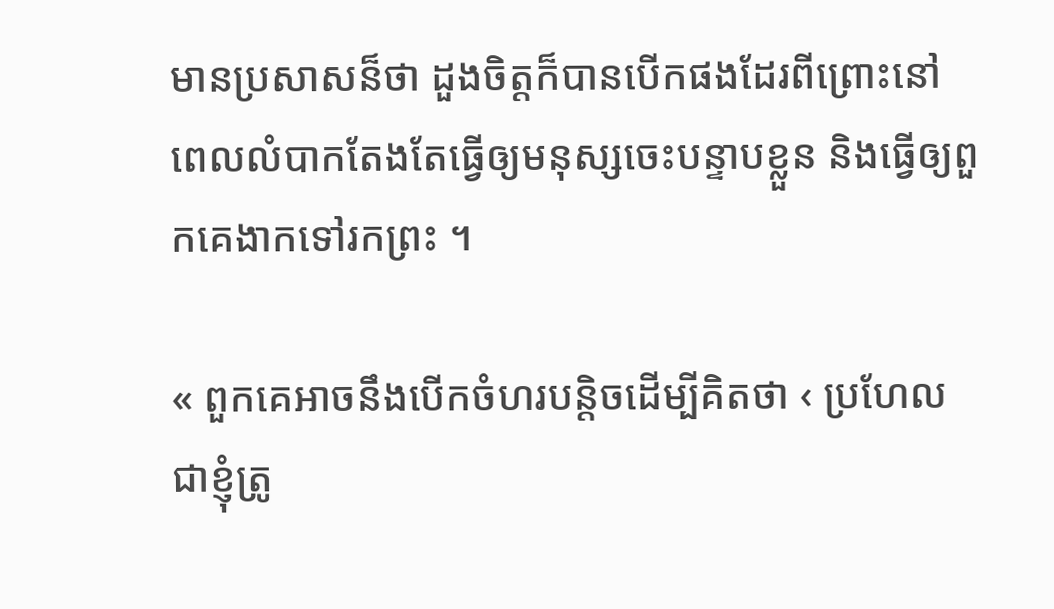មានប្រសាសន៏ថា ដួងចិត្តក៏បានបើកផងដែរពីព្រោះនៅពេលលំបាកតែងតែធ្វើឲ្យមនុស្សចេះបន្ទាបខ្លួន និងធ្វើឲ្យពួកគេងាកទៅរកព្រះ ។

« ពួកគេអាចនឹងបើកចំហរបន្តិចដើម្បីគិតថា ‹ ប្រហែលជាខ្ញុំត្រូ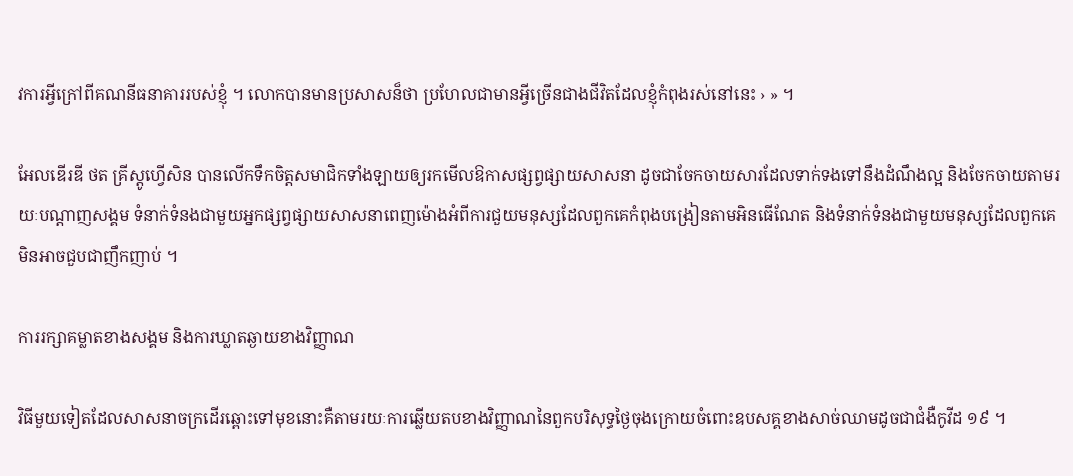វការអ្វីក្រៅពីគណនីធនាគាររបស់ខ្ញុំ ។ លោកបានមានប្រសាសន៏ថា ប្រហែលជាមានអ្វីច្រើនជាងជីវិតដែលខ្ញុំកំពុងរស់នៅនេះ › » ។

អែលឌើរឌី ថត គ្រីស្តូហ្វើសិន បានលើកទឹកចិត្តសមាជិកទាំងឡាយឲ្យរកមើលឱកាសផ្សព្វផ្សាយសាសនា ដូចជាចែកចាយសារដែលទាក់ទងទៅនឹងដំណឹងល្អ និងចែកចាយតាមរយៈបណ្តាញសង្គម ទំនាក់ទំនងជាមួយអ្នកផ្សព្វផ្សាយសាសនាពេញម៉ោងអំពីការជួយមនុស្សដែលពួកគេកំពុងបង្រៀនតាមអិនធើណែត និងទំនាក់ទំនងជាមួយមនុស្សដែលពួកគេមិនអាចជួបជាញឹកញាប់ ។

ការរក្សាគម្លាតខាងសង្គម និងការឃ្លាតឆ្ងាយខាងវិញ្ញាណ

វិធីមួយទៀតដែលសាសនាចក្រដើរឆ្ពោះទៅមុខនោះគឺតាមរយៈការឆ្លើយតបខាងវិញ្ញាណនៃពួកបរិសុទ្ធថ្ងៃចុងក្រោយចំពោះឧបសគ្គខាងសាច់ឈាមដូចជាជំងឺកូវីដ ១៩ ។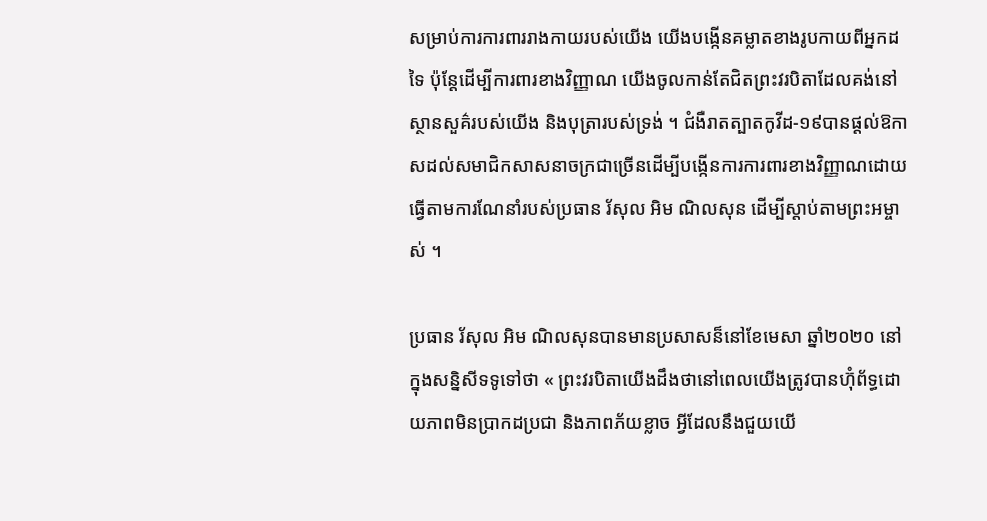សម្រាប់ការការពាររាងកាយរបស់យើង យើងបង្កើនគម្លាតខាងរូបកាយពីអ្នកដទៃ ប៉ុន្តែដើម្បីការពារខាងវិញ្ញាណ យើងចូលកាន់តែជិតព្រះវរបិតាដែលគង់នៅស្ថានសួគ៌របស់យើង និងបុត្រារបស់ទ្រង់ ។ ជំងឺរាតត្បាតកូវីដ-១៩បានផ្តល់ឱកាសដល់សមាជិកសាសនាចក្រជាច្រើនដើម្បីបង្កើនការការពារខាងវិញ្ញាណដោយធ្វើតាមការណែនាំរបស់ប្រធាន រ័សុល អិម ណិលសុន ដើម្បីស្តាប់តាមព្រះអម្ចាស់ ។

ប្រធាន រ័សុល អិម ណិលសុនបានមានប្រសាសន៏នៅខែមេសា ឆ្នាំ២០២០ នៅក្នុងសន្និសីទទូទៅថា « ព្រះវរបិតាយើងដឹងថានៅពេលយើងត្រូវបានហ៊ុំព័ទ្ធដោយភាពមិនប្រាកដប្រជា និងភាពភ័យខ្លាច អ្វីដែលនឹងជួយយើ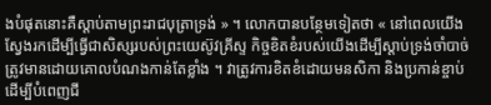ងបំផុតនោះគឺស្ដាប់តាមព្រះរាជបុត្រាទ្រង់ » ។ លោកបានបន្ថែមទៀតថា « នៅពេលយើងស្វែងរកដើម្បីធ្វើជាសិស្សរបស់ព្រះយេស៊ូវគ្រីស្ទ កិច្ចខិតខំរបស់យើងដើម្បីស្ដាប់ទ្រង់ចាំបាច់ត្រូវមានដោយគោលបំណងកាន់តែខ្លាំង ។ វាត្រូវការខិតខំដោយមនសិកា និងប្រកាន់ខ្ចាប់ដើម្បីបំពេញជី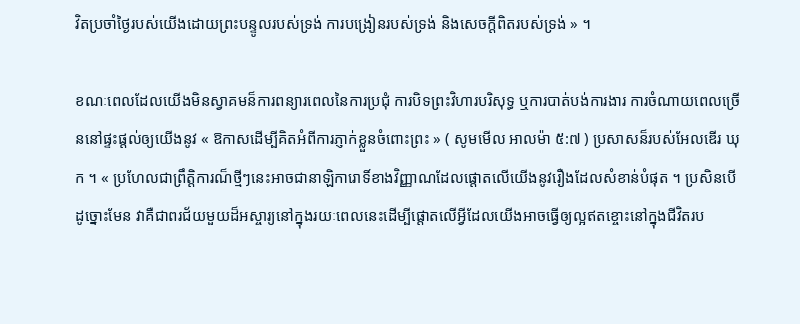វិតប្រចាំថ្ងៃរបស់យើងដោយព្រះបន្ទូលរបស់ទ្រង់ ការបង្រៀនរបស់ទ្រង់ និងសេចក្ដីពិតរបស់ទ្រង់ » ។

ខណៈពេលដែលយើងមិនស្វាគមន៏ការពន្យារពេលនៃការប្រជុំ ការបិទព្រះវិហារបរិសុទ្ធ ឬការបាត់បង់ការងារ ការចំណាយពេលច្រើននៅផ្ទះផ្តល់ឲ្យយើងនូវ « ឱកាសដើម្បីគិតអំពីការភ្ញាក់ខ្លួនចំពោះព្រះ » ( សូមមើល អាលម៉ា ៥:៧ ) ប្រសាសន៏របស់អែលឌើរ ឃុក ។ « ប្រហែលជាព្រឹត្តិការណ៏ថ្មីៗនេះអាចជានាឡិការោទិ៍ខាងវិញ្ញាណដែលផ្តោតលើយើងនូវរឿងដែលសំខាន់បំផុត ។ ប្រសិនបើដូច្នោះមែន វាគឺជាពរជ័យមួយដ៏អស្ចារ្យនៅក្នុងរយៈពេលនេះដើម្បីផ្តោតលើអ្វីដែលយើងអាចធ្វើឲ្យល្អឥតខ្ចោះនៅក្នុងជីវិតរប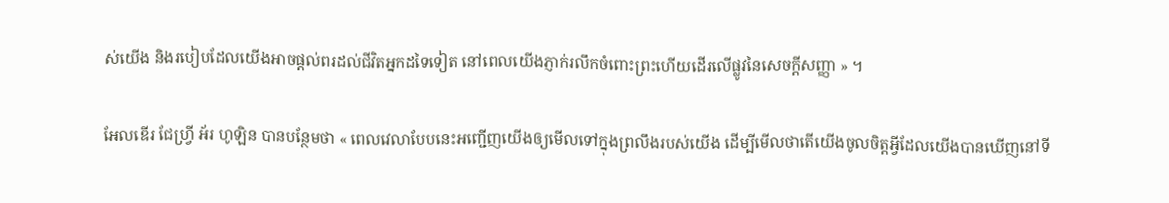ស់យើង និងរបៀបដែលយើងអាចផ្ដល់ពរដល់ជីវិតអ្នកដទៃទៀត នៅពេលយើងភ្ញាក់រលឹកចំពោះព្រះហើយដើរលើផ្លូវនៃសេចក្តីសញ្ញា » ។

អែលឌើរ ជែហ្វ្រី អ័រ ហូឡិន បានបន្ថែមថា « ពេលវេលាបែបនេះអញ្ជើញយើងឲ្យមើលទៅក្នុងព្រលឹងរបស់យើង ដើម្បីមើលថាតើយើងចូលចិត្តអ្វីដែលយើងបានឃើញនៅទី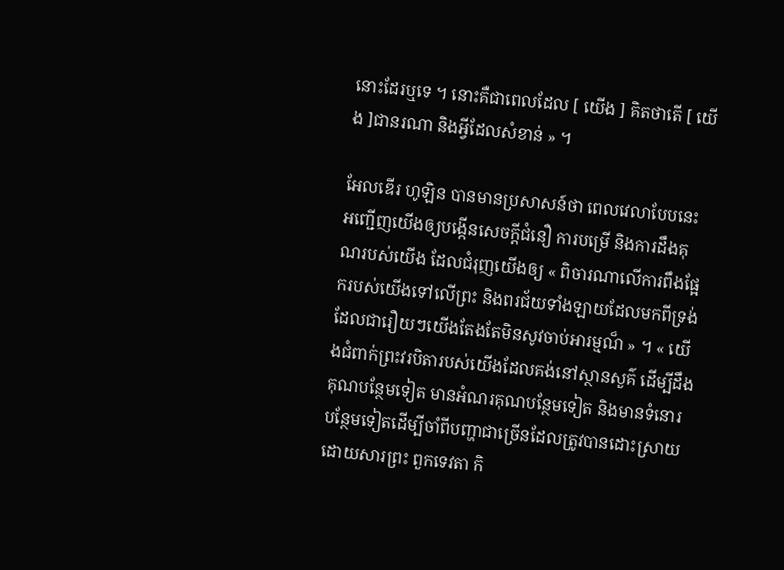នោះដែរឬទេ ។ នោះគឺជាពេលដែល [ យើង ] គិតថាតើ [ យើង ]ជានរណា និងអ្វីដែលសំខាន់ » ។

អែលឌើរ ហូឡិន បានមានប្រសាសន៍ថា ពេលវេលាបែបនេះអញ្ជើញយើងឲ្យបង្កើនសេចក្ដីជំនឿ ការបម្រើ និងការដឹងគុណរបស់យើង ដែលជំរុញយើងឲ្យ « ពិចារណាលើការពឹងផ្អែករបស់យើងទៅលើព្រះ និងពរជ័យទាំងឡាយដែលមកពីទ្រង់ដែលជារឿយៗយើងតែងតែមិនសូវចាប់អារម្មណ៏ » ។ « យើងជំពាក់ព្រះវរបិតារបស់យើងដែលគង់នៅស្ថានសួគ៌ ដើម្បីដឹងគុណបន្ថែមទៀត មានអំណរគុណបន្ថែមទៀត និងមានទំនោរបន្ថែមទៀតដើម្បីចាំពីបញ្ហាជាច្រើនដែលត្រូវបានដោះស្រាយដោយសារព្រះ ពួកទេវតា កិ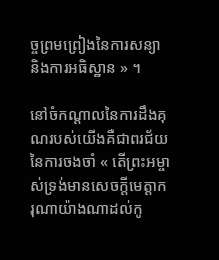ច្ចព្រមព្រៀងនៃការសន្យា និងការអធិស្ឋាន » ។

នៅចំកណ្តាលនៃការដឹងគុណរបស់យើងគឺជាពរជ័យនៃការចងចាំ « តើព្រះអម្ចាស់ទ្រង់មានសេចក្ដីមេត្តាករុណាយ៉ាងណាដល់កូ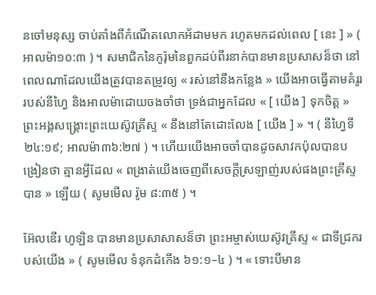នចៅមនុស្ស ចាប់តាំងពីកំណើតលោកអ័ដាមមក រហូតមកដល់ពេល [ នេះ ] » ( អាលម៉ា១០:៣ ) ។ សមាជិកនៃកូរ៉ុមនៃពួកដប់ពីរនាក់បានមានប្រសាសន៏ថា នៅពេលណាដែលយើងត្រូវបានតម្រូវឲ្យ « រស់នៅនឹងកន្លែង » យើងអាចធ្វើតាមគំរូររបស់នីហ្វៃ និងអាលម៉ាដោយចងចាំថា ទ្រង់ជាអ្នកដែល « [ យើង ] ទុកចិត្ត » ព្រះអង្គសង្រ្គោះព្រះយេស៊ូវគ្រីស្ទ « នឹងនៅតែដោះលែង [ យើង ] » ។ ( នីហ្វៃទី២៤:១៩; អាលម៉ា៣៦:២៧ ) ។ ហើយយើងអាចចាំបានដូចសាវកប៉ុលបានបង្រៀនថា គ្មានអ្វីដែល « ពង្រាត់យើងចេញពីសេចក្តីស្រឡាញ់របស់ផងព្រះគ្រីស្ទបាន » ឡើយ ( សូមមើល រ៉ូម ៨:៣៥ ) ។

អ៊ែលឌើរ ហូឡិន បានមានប្រសាសាសន៏ថា ព្រះអម្ចាស់យេស៊ូវគ្រីស្ទ « ជាទីជ្រករបស់យើង » ( សូមមើល ទំនុកដំកើង ៦១:១–៤ ) ។ « ទោះបីមាន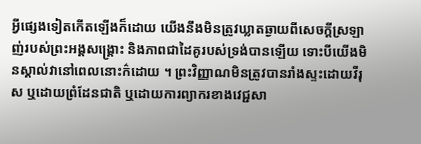អ្វីផ្សេងទៀតកើតឡើងក៏ដោយ យើងនឹងមិនត្រូវឃ្លាតឆ្ងាយពីសេចក្តីស្រឡាញ់របស់ព្រះអង្គសង្រ្គោះ និងភាពជាដៃគូរបស់ទ្រង់បានឡើយ ទោះបីយើងមិនស្គាល់វានៅពេលនោះក៌ដោយ ។ ព្រះវិញ្ញាណមិនត្រូវបានរាំងស្ទះដោយវីរុស ឬដោយព្រំដែនជាតិ ឬដោយការព្យាករខាងវេជ្ជសា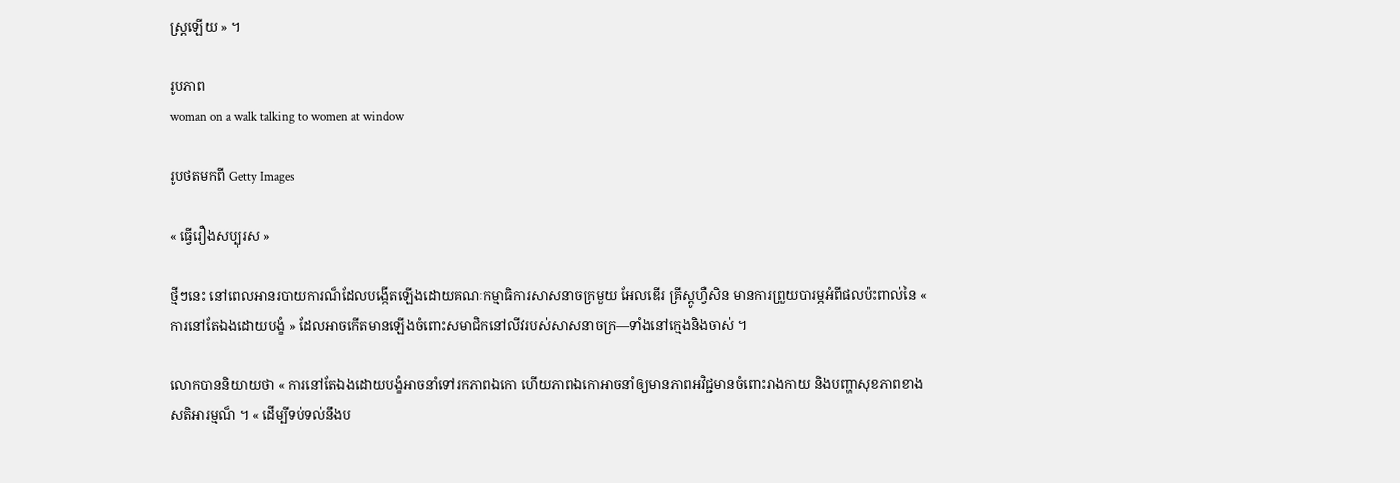ស្ដ្រឡើយ » ។

រូបភាព
woman on a walk talking to women at window

រូបថតមកពី Getty Images

« ធ្វើរឿងសប្បុរស »

ថ្មីៗនេះ នៅពេលអានរបាយការណ៏ដែលបង្កើតឡើងដោយគណៈកម្មាធិការសាសនាចក្រមួយ អែលឌើរ គ្រីស្តូហ្វឺសិន មានការព្រួយបារម្ភអំពីផលប៉ះពាល់នៃ « ការនៅតែឯងដោយបង្ខំ » ដែលអាចកើតមានឡើងចំពោះសមាជិកនៅលីវរបស់សាសនាចក្រ—ទាំងនៅក្មេងនិងចាស់ ។

លោកបាននិយាយថា « ការនៅតែឯងដោយបង្ខំអាចនាំទៅរកភាពឯកោ ហើយភាពឯកោអាចនាំឲ្យមានភាពអវិជ្ជមានចំពោះរាងកាយ និងបញ្ហាសុខភាពខាងសតិអារម្មណ៏ ។ « ដើម្បីទប់ទល់នឹងប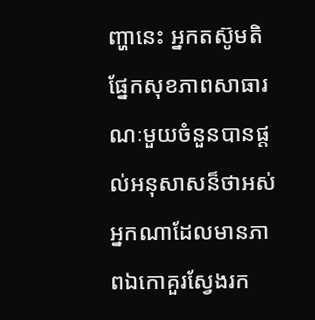ញ្ហានេះ អ្នកតស៊ូមតិផ្នែកសុខភាពសាធារណៈមួយចំនួនបានផ្តល់អនុសាសន៏ថាអស់អ្នកណាដែលមានភាពឯកោគួរស្វែងរក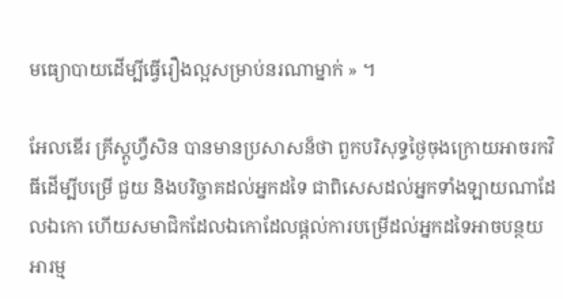មធ្យោបាយដើម្បីធ្វើរឿងល្អសម្រាប់នរណាម្នាក់ » ។

អែលឌើរ គ្រីស្តូហ្វឺសិន បានមានប្រសាសន៏ថា ពួកបរិសុទ្ធថ្ងៃចុងក្រោយអាចរកវិធីដើម្បីបម្រើ ជួយ និងបរិច្ចាគដល់អ្នកដទៃ ជាពិសេសដល់អ្នកទាំងឡាយណាដែលឯកោ ហើយសមាជិកដែលឯកោដែលផ្តល់ការបម្រើដល់អ្នកដទៃអាចបន្ថយអារម្ម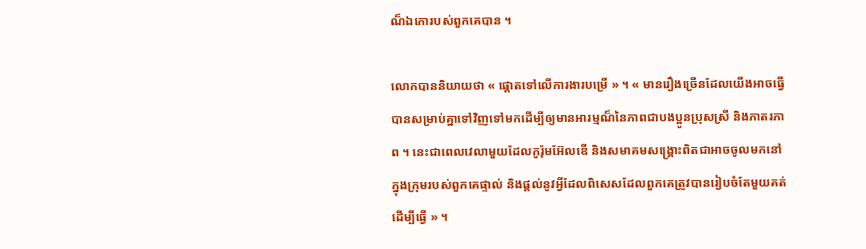ណ៏ឯកោរបស់ពួកគេបាន ។

លោកបាននិយាយថា « ផ្តោតទៅលើការងារបម្រើ » ។ « មានរឿងច្រើនដែលយើងអាចធ្វើបានសម្រាប់គ្នាទៅវិញទៅមកដើម្បីឲ្យមានអារម្មណ៏នៃភាពជាបងប្អូនប្រុសស្រី និងភាតរភាព ។ នេះជាពេលវេលាមួយដែលកូរ៉ុមអ៊ែលឌើ និងសមាគមសង្គ្រោះពិតជាអាចចូលមកនៅក្នុងក្រុមរបស់ពួកគេផ្ទាល់ និងផ្តល់នូវអ្វីដែលពិសេសដែលពួកគេត្រូវបានរៀបចំតែមួយគត់ដើម្បីធ្វើ » ។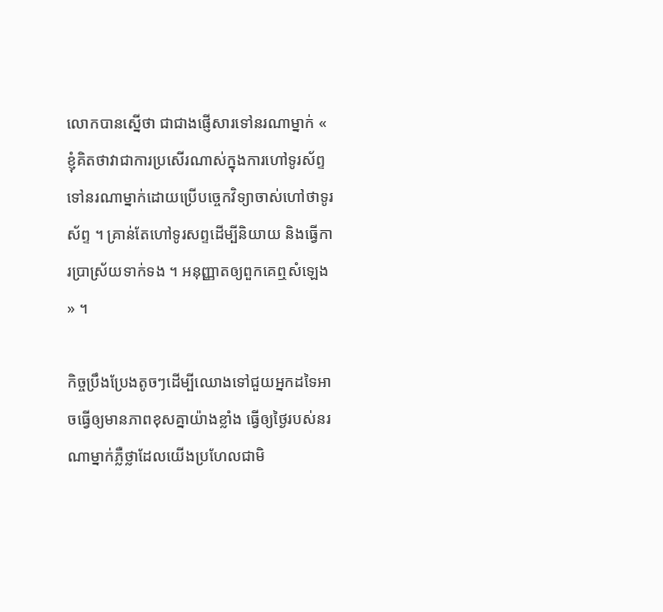លោកបានស្នើថា ជាជាងផ្ញើសារទៅនរណាម្នាក់ « ខ្ញុំគិតថាវាជាការប្រសើរណាស់ក្នុងការហៅទូរស័ព្ទទៅនរណាម្នាក់ដោយប្រើបច្ចេកវិទ្យាចាស់ហៅថាទូរស័ព្ទ ។ គ្រាន់តែហៅទូរសព្ទដើម្បីនិយាយ និងធ្វើការប្រាស្រ័យទាក់ទង ។ អនុញ្ញាតឲ្យពួកគេឮសំឡេង » ។

កិច្ចប្រឹងប្រែងតូចៗដើម្បីឈោងទៅជួយអ្នកដទៃអាចធ្វើឲ្យមានភាពខុសគ្នាយ៉ាងខ្លាំង ធ្វើឲ្យថ្ងៃរបស់នរណាម្នាក់ភ្លឺថ្លាដែលយើងប្រហែលជាមិ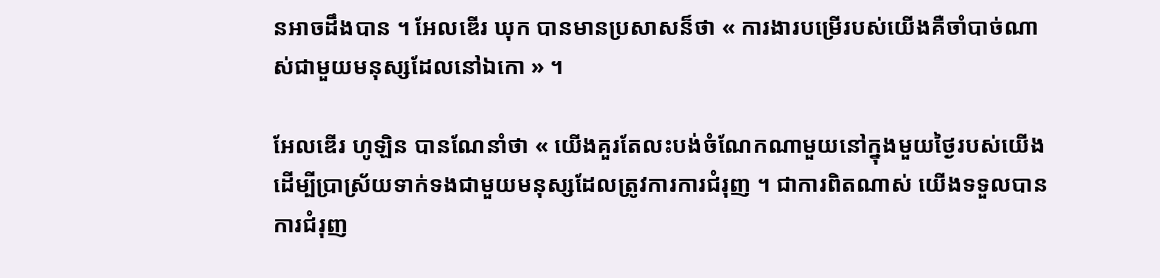នអាចដឹងបាន ។ អែលឌើរ ឃុក បានមានប្រសាសន៏ថា « ការងារបម្រើរបស់យើងគឺចាំបាច់ណាស់ជាមួយមនុស្សដែលនៅឯកោ » ។

អែលឌើរ ហូឡិន បានណែនាំថា « យើងគួរតែលះបង់ចំណែកណាមួយនៅក្នុងមួយថ្ងៃរបស់យើងដើម្បីប្រាស្រ័យទាក់ទងជាមួយមនុស្សដែលត្រូវការការជំរុញ ។ ជាការពិតណាស់ យើងទទួលបានការជំរុញ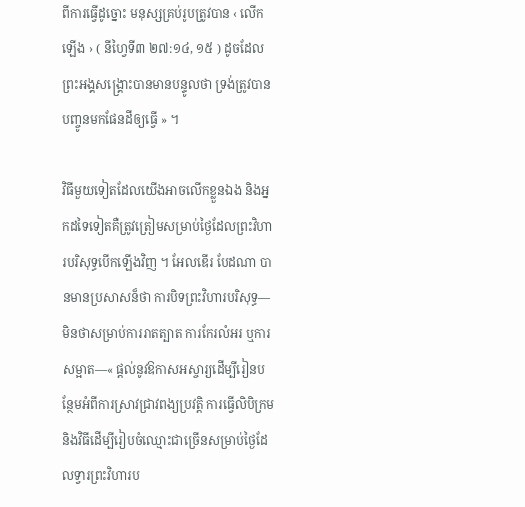ពីការធ្វើដូច្នោះ មនុស្សគ្រប់រូបត្រូវបាន ‹ លើកឡើង › ( នីហ្វៃទី៣ ២៧:១៤, ១៥ ) ដូចដែលព្រះអង្គសង្គ្រោះបានមានបន្ទូលថា ទ្រង់ត្រូវបានបញ្ចូនមកផែនដីឲ្យធ្វើ » ។

វិធីមួយទៀតដែលយើងអាចលើកខ្លួនឯង និងអ្នកដទៃទៀតគឺត្រូវត្រៀមសម្រាប់ថ្ងៃដែលព្រះវិហារបរិសុទ្ធបើកឡើងវិញ ។ អែលឌើរ បែដណា បានមានប្រសាសន៏ថា ការបិទព្រះវិហារបរិសុទ្ធ—មិនថាសម្រាប់ការរាតត្បាត ការកែរលំអរ ឬការសម្អាត—« ផ្តល់នូវឱកាសអស្ចារ្យដើម្បីរៀនបន្ថែមអំពីការស្រាវជ្រាវពង្យប្រវត្តិ ការធ្វើលិបិក្រម និងវិធីដើម្បីរៀបចំឈ្មោះជាច្រើនសម្រាប់ថ្ងៃដែលទ្វារព្រះវិហារប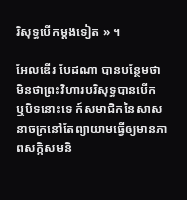រិសុទ្ធបើកម្តងទៀត » ។

អែលឌើរ បែដណា បានបន្ថែមថា មិនថាព្រះវិហារបរិសុទ្ធបានបើក ឬបិទនោះទេ ក៍សមាជិកនៃសាសនាចក្រនៅតែព្យាយាមធ្វើឲ្យមានភាពសក្កិសមនិ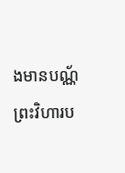ងមានបណ្ណ័ព្រះវិហារប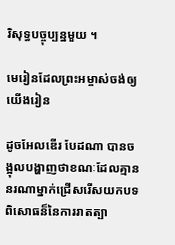រិសុទ្ធបច្ចុប្បន្នមួយ ។

មេរៀនដែលព្រះអម្ចាស់ចង់ឲ្យយើងរៀន

ដូចអែលឌើរ បែដណា បានចង្អុលបង្ហាញថាខណៈដែលគ្មាននរណាម្នាក់ជ្រើសរើសយកបទពិសោធន៏នៃការរាតត្បា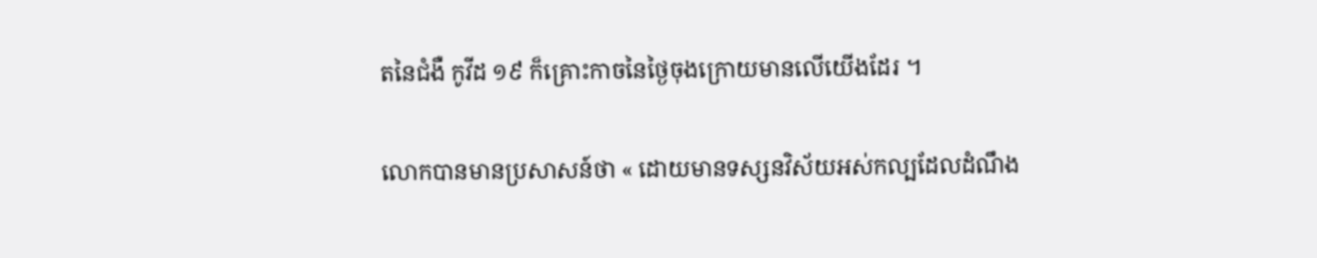តនៃជំងឺ កូវីដ ១៩ ក៏គ្រោះកាចនៃថ្ងៃចុងក្រោយមានលើយើងដែរ ។

លោកបានមានប្រសាសន៍ថា « ដោយមានទស្សនវិស័យអស់កល្បដែលដំណឹង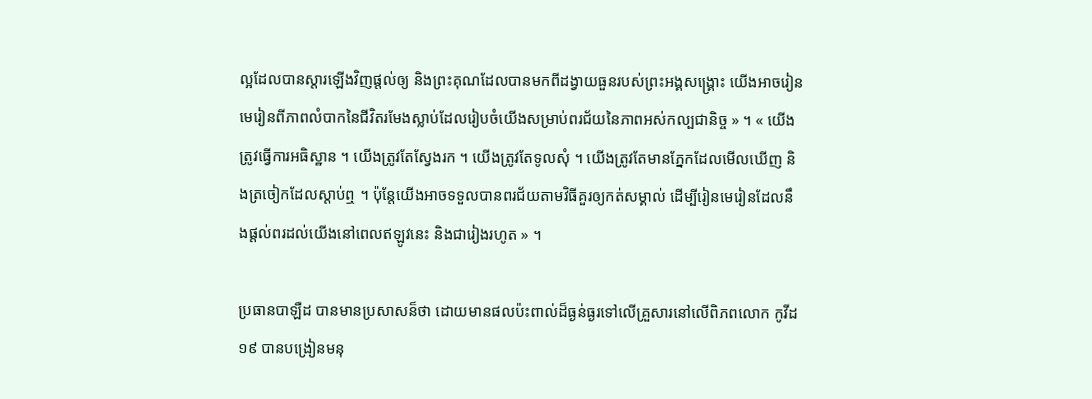ល្អដែលបានស្តារឡើងវិញផ្តល់ឲ្យ និងព្រះគុណដែលបានមកពីដង្វាយធួនរបស់ព្រះអង្គសង្រ្គោះ យើងអាចរៀនមេរៀនពីភាពលំបាកនៃជីវិតរមែងស្លាប់ដែលរៀបចំយើងសម្រាប់ពរជ័យនៃភាពអស់កល្បជានិច្ច » ។ « យើងត្រូវធ្វើការអធិស្ឋាន ។ យើងត្រូវតែស្វែងរក ។ យើងត្រូវតែទូលសុំ ។ យើងត្រូវតែមានភ្នែកដែលមើលឃើញ និងត្រចៀកដែលស្ដាប់ឮ ។ ប៉ុន្តែយើងអាចទទួលបានពរជ័យតាមវិធីគួរឲ្យកត់សម្គាល់ ដើម្បីរៀនមេរៀនដែលនឹងផ្ដល់ពរដល់យើងនៅពេលឥឡូវនេះ និងជារៀងរហូត » ។

ប្រធានបាឡឺដ បានមានប្រសាសន៏ថា ដោយមានផលប៉ះពាល់ដ៏ធ្ងន់ធ្ងរទៅលើគ្រួសារនៅលើពិភពលោក កូវីដ ១៩ បានបង្រៀនមនុ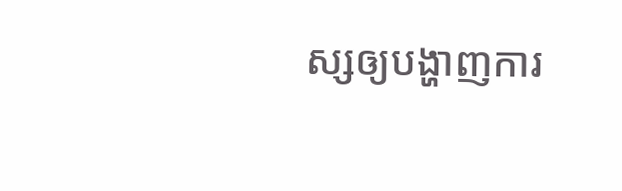ស្សឲ្យបង្ហាញការ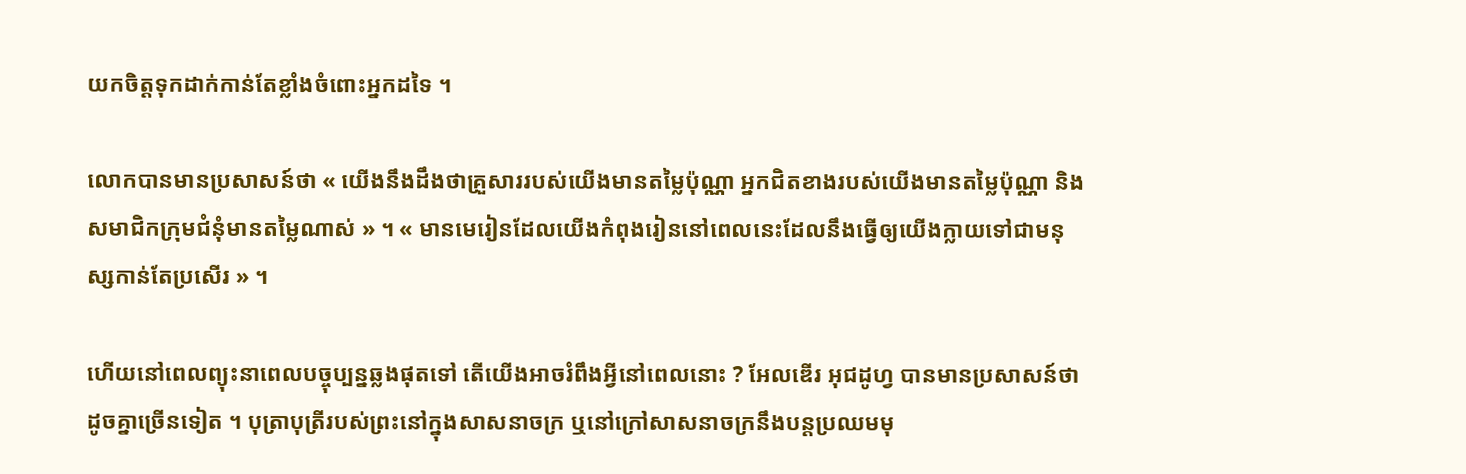យកចិត្តទុកដាក់កាន់តែខ្លាំងចំពោះអ្នកដទៃ ។

លោកបានមានប្រសាសន៍ថា « យើងនឹងដឹងថាគ្រួសាររបស់យើងមានតម្លៃប៉ុណ្ណា អ្នកជិតខាងរបស់យើងមានតម្លៃប៉ុណ្ណា និងសមាជិកក្រុមជំនុំមានតម្លៃណាស់ » ។ « មានមេរៀនដែលយើងកំពុងរៀននៅពេលនេះដែលនឹងធ្វើឲ្យយើងក្លាយទៅជាមនុស្សកាន់តែប្រសើរ » ។

ហើយនៅពេលព្យុះនាពេលបច្ចុប្បន្នឆ្លងផុតទៅ តើយើងអាចរំពឹងអ្វីនៅពេលនោះ ? អែលឌើរ អុជដូហ្វ បានមានប្រសាសន៍ថា ដូចគ្នាច្រើនទៀត ។ បុត្រាបុត្រីរបស់ព្រះនៅក្នុងសាសនាចក្រ ឬនៅក្រៅសាសនាចក្រនឹងបន្តប្រឈមមុ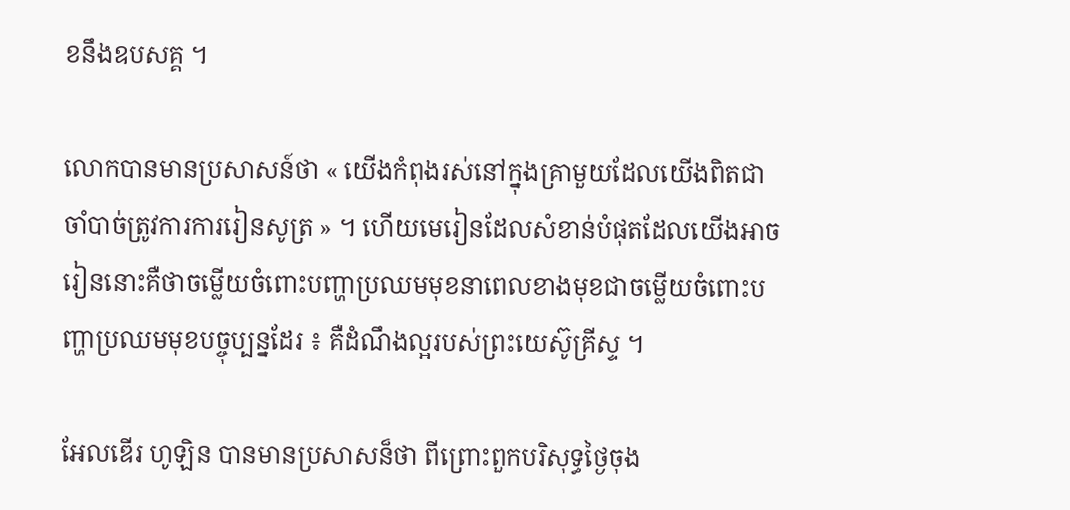ខនឹងឧបសគ្គ ។

លោកបានមានប្រសាសន៍ថា « យើងកំពុងរស់នៅក្នុងគ្រាមួយដែលយើងពិតជាចាំបាច់ត្រូវការការរៀនសូត្រ » ។ ហើយមេរៀនដែលសំខាន់បំផុតដែលយើងអាចរៀននោះគឺថាចម្លើយចំពោះបញ្ហាប្រឈមមុខនាពេលខាងមុខជាចម្លើយចំពោះបញ្ហាប្រឈមមុខបច្ចុប្បន្នដែរ ៖ គឺដំណឹងល្អរបស់ព្រះយេស៊ូគ្រីស្ទ ។

អែលឌើរ ហូឡិន បានមានប្រសាសន៏ថា ពីព្រោះពួកបរិសុទ្ធថ្ងៃចុង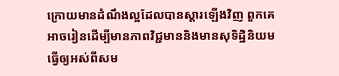ក្រោយមានដំណឹងល្អដែលបានស្ដារឡើងវិញ ពួកគេអាចរៀនដើម្បីមានភាពវិជ្ជមាននិងមានសុទិដ្ឋិនិយម ធ្វើឲ្យអស់ពីសម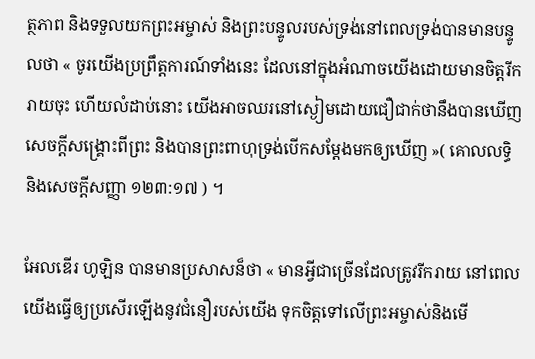ត្ថភាព និងទទួលយកព្រះអម្ចាស់ និងព្រះបន្ទូលរបស់ទ្រង់នៅពេលទ្រង់បានមានបន្ទូលថា « ចូរយើងប្រព្រឹត្តការណ៍ទាំងនេះ ដែលនៅក្នុងអំណាចយើងដោយមានចិត្តរីករាយចុះ ហើយលំដាប់នោះ យើងអាចឈរនៅស្ងៀមដោយជឿជាក់ថានឹងបានឃើញសេចក្ដីសង្គ្រោះពីព្រះ និងបានព្រះពាហុទ្រង់បើកសម្ដែងមកឲ្យឃើញ »( គោលលទ្ធិ និងសេចក្ដីសញ្ញា ១២៣:១៧ ) ។

អែលឌើរ ហូឡិន បានមានប្រសាសន៏ថា « មានអ្វីជាច្រើនដែលត្រូវរីករាយ នៅពេលយើងធ្វើឲ្យប្រសើរឡើងនូវជំនឿរបស់យើង ទុកចិត្តទៅលើព្រះអម្ចាស់និងមើ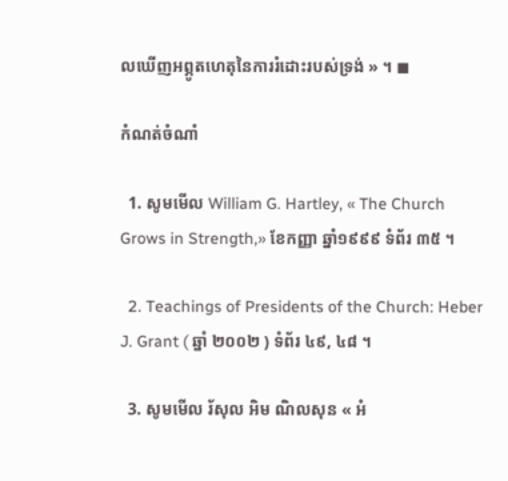លឃើញអព្ភូតហេតុនៃការរំដោះរបស់ទ្រង់ » ។ ◼

កំណត់ចំណាំ

  1. សូមមើល William G. Hartley, « The Church Grows in Strength,» ខែកញ្ញា ឆ្នាំ១៩៩៩ ទំព័រ ៣៥ ។

  2. Teachings of Presidents of the Church: Heber J. Grant ( ឆ្នាំ ២០០២ ) ទំព័រ ៤៩, ៤៨ ។

  3. សូមមើល រ័សុល អិម ណិលសុន « អំ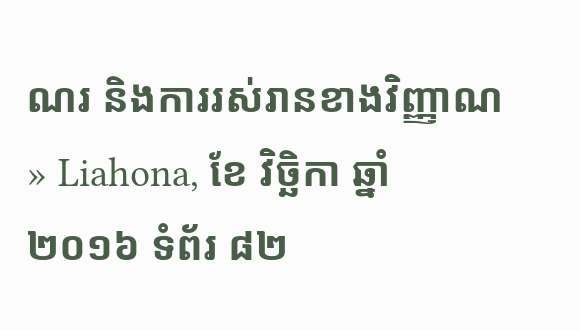ណរ និងការរស់រានខាងវិញ្ញាណ » Liahona, ខែ វិច្ឆិកា ឆ្នាំ ២០១៦ ទំព័រ ៨២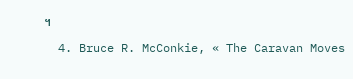។

  4. Bruce R. McConkie, « The Caravan Moves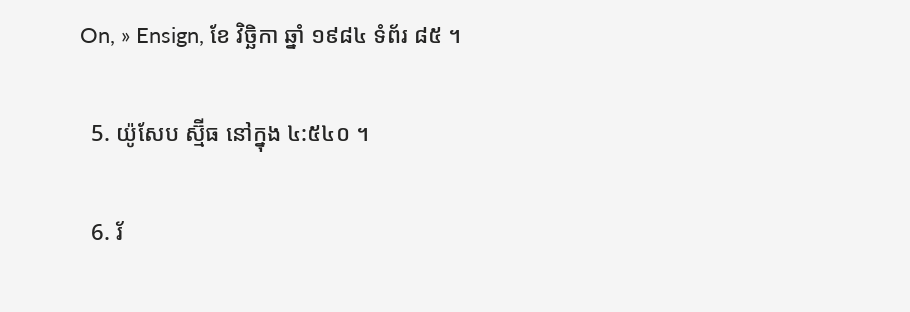On, » Ensign, ខែ វិច្ឆិកា ឆ្នាំ ១៩៨៤ ទំព័រ ៨៥ ។

  5. យ៉ូសែប ស្ម៊ីធ នៅក្នុង ៤:៥៤០ ។

  6. រ័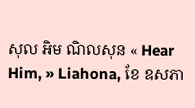សុល អិម ណិលសុន « Hear Him, » Liahona, ខែ ឧសភា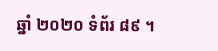ឆ្នាំ ២០២០ ទំព័រ ៨៩ ។